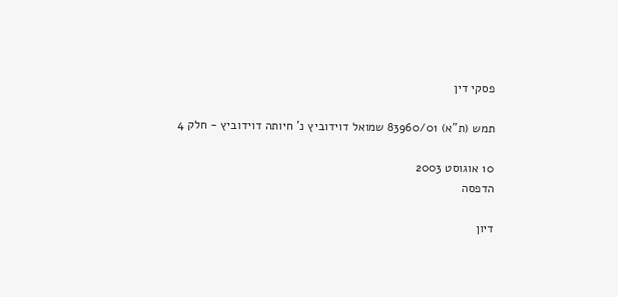פסקי דין

תמש (ת"א) 83960/01 שמואל דוידוביץ נ' חיותה דוידוביץ - חלק 4

10 אוגוסט 2003
הדפסה

דיון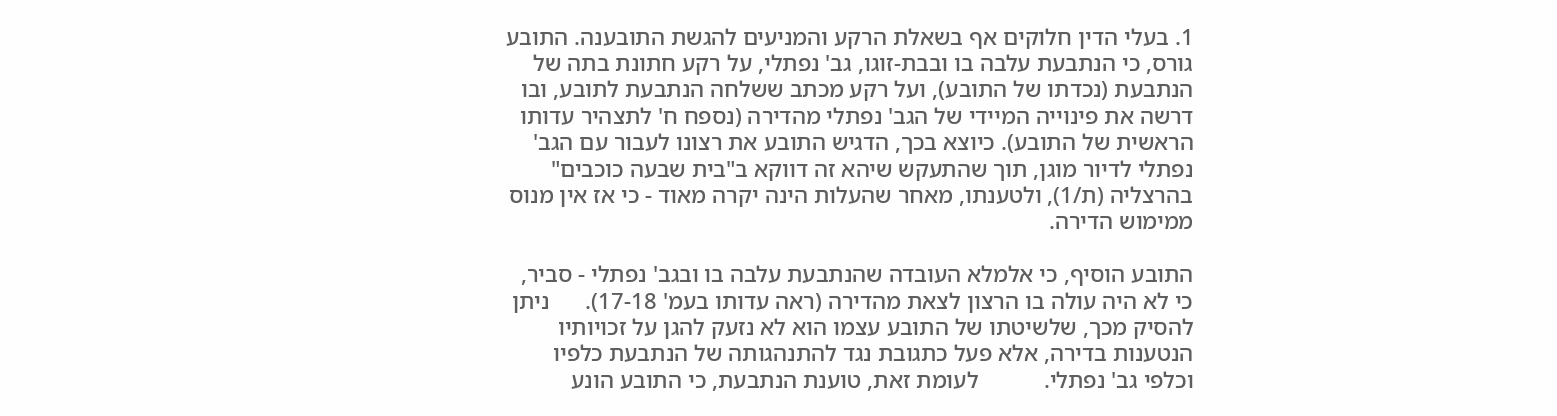1. בעלי הדין חלוקים אף בשאלת הרקע והמניעים להגשת התובענה. התובע גורס, כי הנתבעת עלבה בו ובבת-זוגו, גב' נפתלי, על רקע חתונת בתה של הנתבעת (נכדתו של התובע), ועל רקע מכתב ששלחה הנתבעת לתובע, ובו דרשה את פינוייה המיידי של הגב' נפתלי מהדירה (נספח ח' לתצהיר עדותו הראשית של התובע). כיוצא בכך, הדגיש התובע את רצונו לעבור עם הגב' נפתלי לדיור מוגן, תוך שהתעקש שיהא זה דווקא ב"בית שבעה כוכבים" בהרצליה (ת/1), ולטענתו, מאחר שהעלות הינה יקרה מאוד - כי אז אין מנוס ממימוש הדירה.

התובע הוסיף, כי אלמלא העובדה שהנתבעת עלבה בו ובגב' נפתלי - סביר, כי לא היה עולה בו הרצון לצאת מהדירה (ראה עדותו בעמ' 17-18).      ניתן להסיק מכך, שלשיטתו של התובע עצמו הוא לא נזעק להגן על זכויותיו הנטענות בדירה, אלא פעל כתגובת נגד להתנהגותה של הנתבעת כלפיו וכלפי גב' נפתלי.           לעומת זאת, טוענת הנתבעת, כי התובע הונע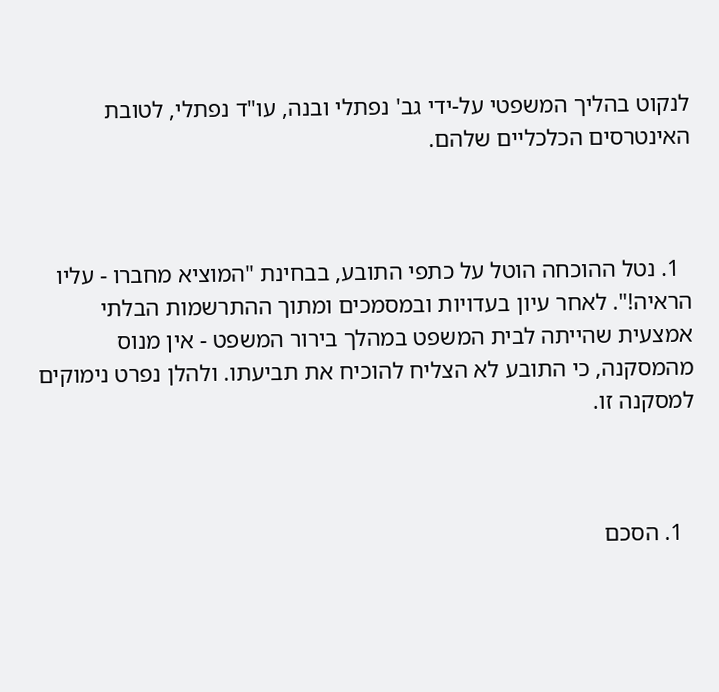לנקוט בהליך המשפטי על-ידי גב' נפתלי ובנה, עו"ד נפתלי, לטובת האינטרסים הכלכליים שלהם.



  1. נטל ההוכחה הוטל על כתפי התובע, בבחינת "המוציא מחברו - עליו הראיה!". לאחר עיון בעדויות ובמסמכים ומתוך ההתרשמות הבלתי אמצעית שהייתה לבית המשפט במהלך בירור המשפט - אין מנוס מהמסקנה, כי התובע לא הצליח להוכיח את תביעתו. ולהלן נפרט נימוקים למסקנה זו.



  1. הסכם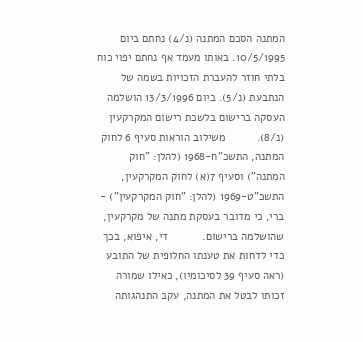המתנה הסכם המתנה (נ/4) נחתם ביום 10/5/1995. באותו מעמד אף נחתם יפוי כוח בלתי חוזר להעברת הזכויות בשמה של הנתבעת (נ/5). ביום 13/3/1996 הושלמה העסקה ברישום בלשכת רישום המקרקעין (נ/8).          משילוב הוראות סעיף 6 לחוק המתנה, התשכ"ח-1968 (להלן: "חוק המתנה") וסעיף 7(א) לחוק המקרקעין, התשכ"ט-1969 (להלן: "חוק המקרקעין") - ברי, כי מדובר בעסקת מתנה של מקרקעין, שהושלמה ברישום.           די, איפוא, בכך כדי לדחות את טענתו החלופית של התובע (ראה סעיף 39 לסיכומיו), כאילו שמורה זכותו לבטל את המתנה, עקב התנהגותה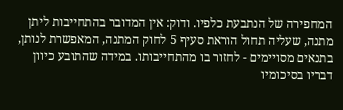המחפירה של הנתבעת כלפיו. ודוק: אין המדובר בהתחייבות ליתן מתנה, שעליה תחול הוראת סעיף 5 לחוק המתנה, המאפשרת לנותן, בתנאים מסויימים - לחזור בו מהתחייבותו. במידה שהתובע כיוון דבריו בסיכומיו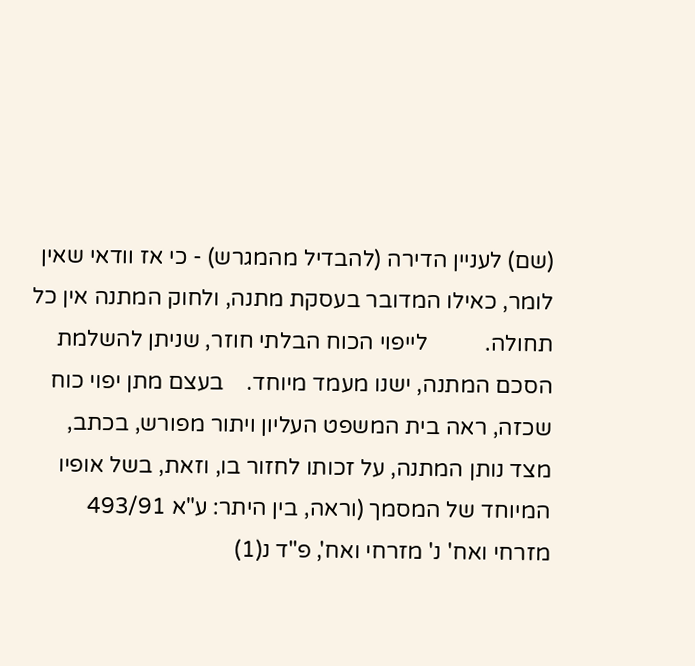(שם) לעניין הדירה (להבדיל מהמגרש) - כי אז וודאי שאין לומר, כאילו המדובר בעסקת מתנה, ולחוק המתנה אין כל תחולה.          לייפוי הכוח הבלתי חוזר, שניתן להשלמת הסכם המתנה, ישנו מעמד מיוחד.    בעצם מתן יפוי כוח שכזה, ראה בית המשפט העליון ויתור מפורש, בכתב, מצד נותן המתנה, על זכותו לחזור בו, וזאת, בשל אופיו המיוחד של המסמך (וראה, בין היתר: ע"א 493/91 מזרחי ואח' נ' מזרחי ואח', פ"ד נ(1)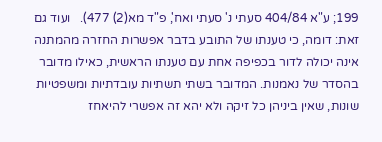199; ע"א 404/84 סעתי נ' סעתי ואח', פ"ד מא(2) 477).   ועוד גם זאת: דומה, כי טענתו של התובע בדבר אפשרות החזרה מהמתנה אינה יכולה לדור בכפיפה אחת עם טענתו הראשית, כאילו מדובר בהסדר של נאמנות. המדובר בשתי תשתיות עובדתיות ומשפטיות שונות, שאין ביניהן כל זיקה ולא יהא זה אפשרי להיאחז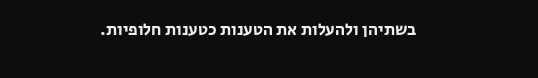בשתיהן ולהעלות את הטענות כטענות חלופיות.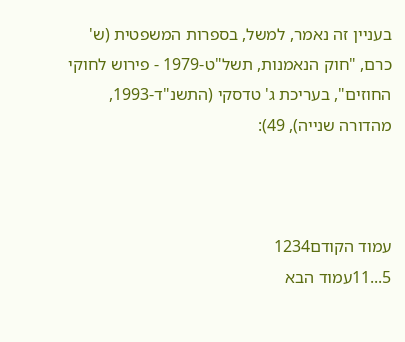בעניין זה נאמר, למשל, בספרות המשפטית (ש' כרם, "חוק הנאמנות, תשל"ט-1979 - פירוש לחוקי החוזים", בעריכת ג' טדסקי (התשנ"ד-1993, מהדורה שנייה), 49):



עמוד הקודם1234
5...11עמוד הבא